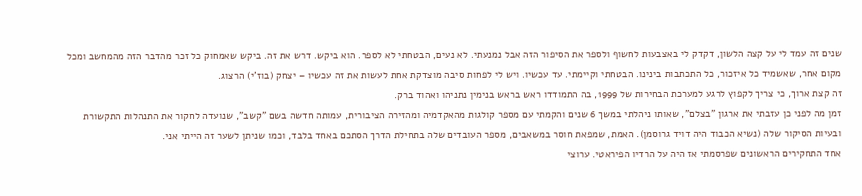שנים זה עמד לי על קצה הלשון, דקדק לי באצבעות לחשוף ולספר את הסיפור הזה אבל נמנעתי. לא נעים, הבטחתי לא לספר. הוא ביקש. דרש את זה. ביקש שאמחוק כל זכר מהדבר הזה מהמחשב ומכל מקום אחר, שאשמיד כל איזכור, כל התכתבות בינינו. הבטחתי וקיימתי. עד עכשיו. ויש לי לפחות סיבה מוצדקת אחת לעשות את זה עכשיו – יצחק (בוז'י) הרצוג.
זה קצת ארוך, כי צריך לקפוץ לרגע למערכת הבחירות של 1999, בה התמודדו ראש בראש בנימין נתניהו ואהוד ברק.
זמן מה לפני כן עזבתי את ארגון "בצלם", שאותו ניהלתי במשך 6 שנים והקמתי עם מספר קולגות מהאקדמיה ומהזירה הציבורית, עמותה חדשה בשם "קשב", שנועדה לחקור את התנהלות התקשורת ובעיות הסיקור שלה (נשיא הכבוד היה דויד גרוסמן). האמת, שמפאת חוסר במשאבים, מספר העובדים שלה בתחילת הדרך הסתכם באחד בלבד, וכמו שניתן לשער זה הייתי אני.
אחד התחקירים הראשונים שפרסמתי אז היה על הרדיו הפיראטי. ערוצי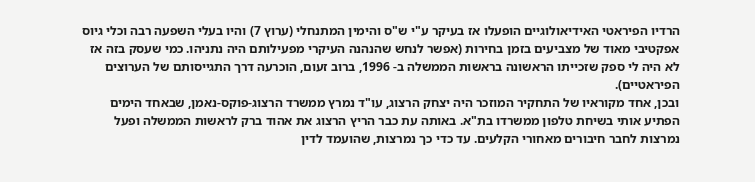הרדיו הפיראטי האידיאולוגיים הופעלו אז בעיקר ע"י ש"ס והימין המתנחלי (ערוץ 7) והיו בעלי השפעה רבה וכלי גיוס אפקטיבי מאוד של מצביעים בזמן בחירות (אפשר לנחש שהנהנה העיקרי מפעילותם היה נתניהו. כמי שעסק בזה אז לא היה לי ספק שזכייתו הראשונה בראשות הממשלה ב- 1996, ברוב זעום, הוכרעה דרך התגייסותם של הערוצים הפיראטיים).
ובכן, אחד מקוראיו של התחקיר המוזכר היה יצחק הרצוג, עו"ד נמרץ ממשרד הרצוג-פוקס-נאמן, שבאחד הימים הפתיע אותי בשיחת טלפון ממשרדו בת"א. באותה עת כבר הריץ הרצוג את אהוד ברק לראשות הממשלה ופעל נמרצות לחבר חיבורים מאחורי הקלעים. עד כדי כך נמרצות, שהועמד לדין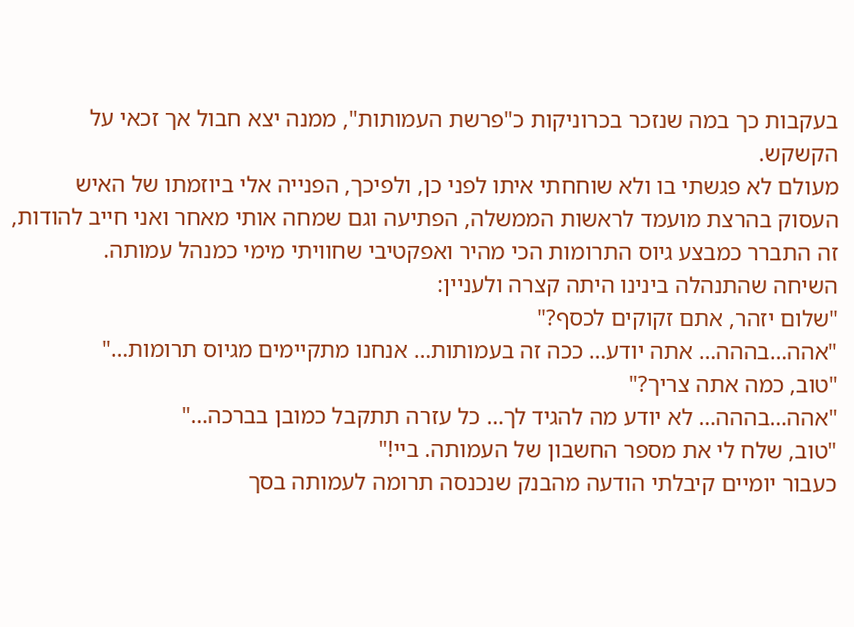בעקבות כך במה שנזכר בכרוניקות כ"פרשת העמותות", ממנה יצא חבול אך זכאי על הקשקש.
מעולם לא פגשתי בו ולא שוחחתי איתו לפני כן, ולפיכך, הפנייה אלי ביוזמתו של האיש העסוק בהרצת מועמד לראשות הממשלה, הפתיעה וגם שמחה אותי מאחר ואני חייב להודות, זה התברר כמבצע גיוס התרומות הכי מהיר ואפקטיבי שחוויתי מימי כמנהל עמותה.
השיחה שהתנהלה בינינו היתה קצרה ולעניין:
"שלום יזהר, אתם זקוקים לכסף?"
"אהה…בההה… אתה יודע… ככה זה בעמותות… אנחנו מתקיימים מגיוס תרומות…"
"טוב, כמה אתה צריך?"
"אהה…בההה… לא יודע מה להגיד לך… כל עזרה תתקבל כמובן בברכה…"
"טוב, שלח לי את מספר החשבון של העמותה. ביי!"
כעבור יומיים קיבלתי הודעה מהבנק שנכנסה תרומה לעמותה בסך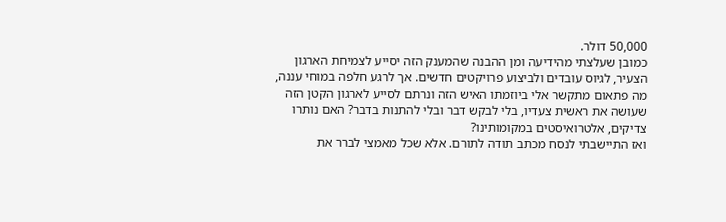50,000 דולר.
כמובן שעלצתי מהידיעה ומן ההבנה שהמענק הזה יסייע לצמיחת הארגון הצעיר, לגיוס עובדים ולביצוע פרויקטים חדשים. אך לרגע חלפה במוחי עננה, מה פתאום מתקשר אלי ביוזמתו האיש הזה ונרתם לסייע לארגון הקטן הזה שעושה את ראשית צעדיו, בלי לבקש דבר ובלי להתנות בדבר? האם נותרו צדיקים, אלטרואיסטים במקומותינו?
ואז התיישבתי לנסח מכתב תודה לתורם. אלא שכל מאמצי לברר את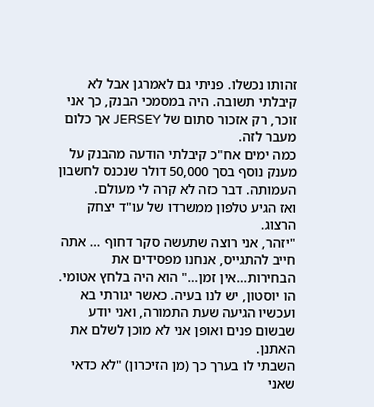זהותו נכשלו. פניתי גם לאמרגן אבל לא קיבלתי תשובה. היה במסמכי הבנק, כך אני זוכר, רק אזכור סתום של JERSEY אך כלום מעבר לזה.
כמה ימים אח"כ קיבלתי הודעה מהבנק על מענק נוסף בסך 50,000 דולר שנכנס לחשבון העמותה. דבר כזה לא קרה לי מעולם.
ואז הגיע טלפון ממשרדו של עו"ד יצחק הרצוג.
"יזהר, אני רוצה שתעשה סקר דחוף … אתה חייב להתגייס, אנחנו מפסידים את הבחירות…אין זמן…" הוא היה בלחץ אטומי.
הו יוסטון, יש לנו בעיה. כאשר יגורתי בא ועכשיו הגיעה שעת התמורה, ואני יודע שבשום פנים ואופן אני לא מוכן לשלם את האתנן.
השבתי לו בערך כך (מן הזיכרון) "לא כדאי שאני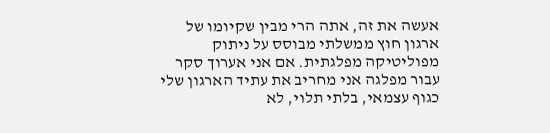אעשה את זה, אתה הרי מבין שקיומו של ארגון חוץ ממשלתי מבוסס על ניתוק מפוליטיקה מפלגתית. אם אני אערוך סקר עבור מפלגה אני מחריב את עתיד הארגון שלי כגוף עצמאי, בלתי תלוי, לא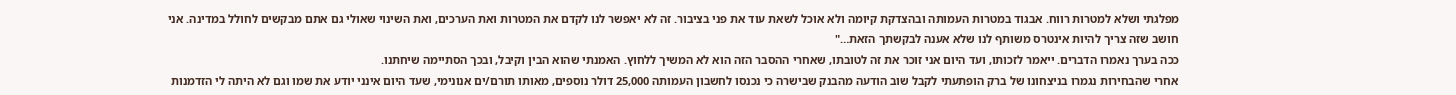מפלגתי ושלא למטרות רווח. אבגוד במטרות העמותה ובהצדקת קיומה ולא אוכל לשאת עוד את פני בציבור. זה לא יאפשר לנו לקדם את המטרות ואת הערכים, ואת השינוי שאולי גם אתם מבקשים לחולל במדינה. אני חושב שזה צריך להיות אינטרס משותף לנו שלא אענה לבקשתך הזאת…"
ככה בערך נאמרו הדברים. ייאמר לזכותו, ועד היום אני זוכר את זה לטובתו, שאחרי ההסבר הזה הוא לא המשיך ללחוץ. האמנתי שהוא הבין וקיבל, ובכך הסתיימה שיחתנו.
אחרי שהבחירות נגמרו בניצחונו של ברק הופתעתי לקבל שוב הודעה מהבנק שבישרה כי נכנסו לחשבון העמותה 25,000 דולר נוספים, מאותו תורם/ים אנונימי, שעד היום אינני יודע את שמו וגם לא היתה לי הזדמנות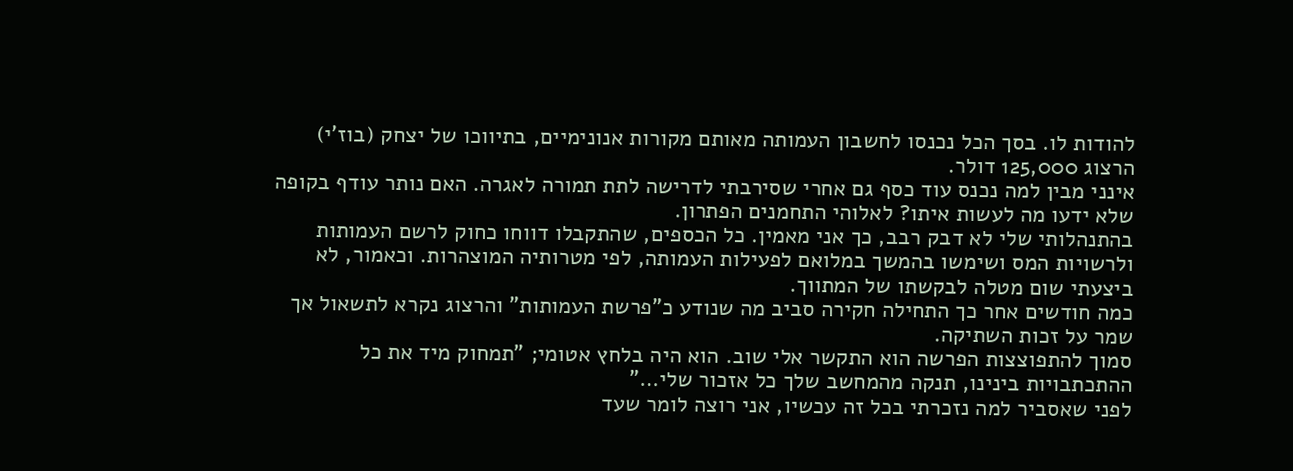להודות לו. בסך הכל נכנסו לחשבון העמותה מאותם מקורות אנונימיים, בתיווכו של יצחק (בוז'י) הרצוג 125,000 דולר.
אינני מבין למה נכנס עוד כסף גם אחרי שסירבתי לדרישה לתת תמורה לאגרה. האם נותר עודף בקופה שלא ידעו מה לעשות איתו? לאלוהי התחמנים הפתרון.
בהתנהלותי שלי לא דבק רבב, כך אני מאמין. כל הכספים, שהתקבלו דווחו כחוק לרשם העמותות ולרשויות המס ושימשו בהמשך במלואם לפעילות העמותה, לפי מטרותיה המוצהרות. וכאמור, לא ביצעתי שום מטלה לבקשתו של המתווך.
כמה חודשים אחר כך התחילה חקירה סביב מה שנודע כ"פרשת העמותות" והרצוג נקרא לתשאול אך שמר על זכות השתיקה.
סמוך להתפוצצות הפרשה הוא התקשר אלי שוב. הוא היה בלחץ אטומי; "תמחוק מיד את כל ההתכתבויות בינינו, תנקה מהמחשב שלך כל אזכור שלי…"
לפני שאסביר למה נזכרתי בכל זה עכשיו, אני רוצה לומר שעד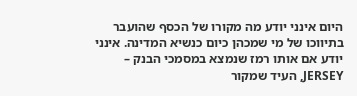היום אינני יודע מה מקורו של הכסף שהועבר בתיווכו של מי שמכהן כיום כנשיא המדינה. אינני יודע אם אותו רמז שנמצא במסמכי הבנק – JERSEY, העיד שמקור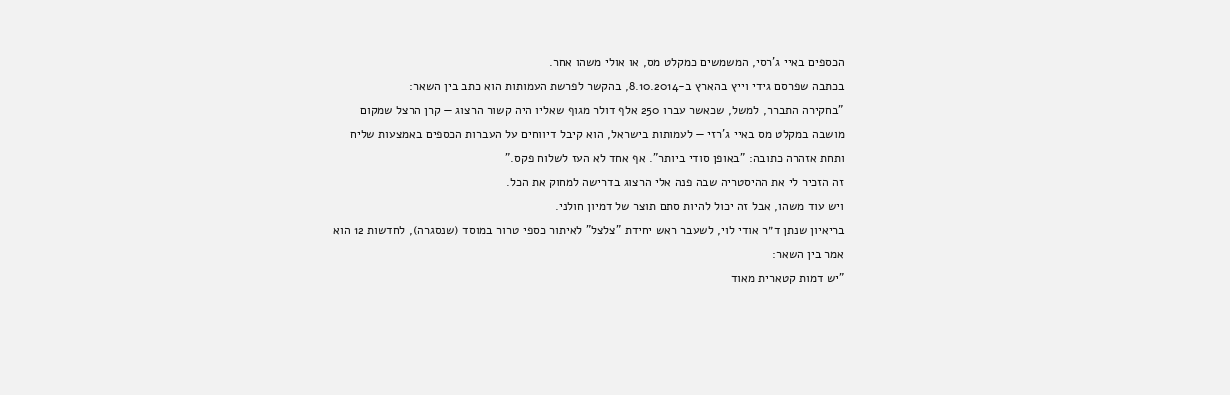הכספים באיי ג'רסי, המשמשים כמקלט מס, או אולי משהו אחר.
בכתבה שפרסם גידי וייץ בהארץ ב-8.10.2014, בהקשר לפרשת העמותות הוא כתב בין השאר:
"בחקירה התברר, למשל, שכאשר עברו 250 אלף דולר מגוף שאליו היה קשור הרצוג — קרן הרצל שמקום מושבה במקלט מס באיי ג'רזי — לעמותות בישראל, הוא קיבל דיווחים על העברות הכספים באמצעות שליח ותחת אזהרה כתובה: "באופן סודי ביותר". אף אחד לא העז לשלוח פקס."
זה הזכיר לי את ההיסטריה שבה פנה אלי הרצוג בדרישה למחוק את הכל.
ויש עוד משהו, אבל זה יכול להיות סתם תוצר של דמיון חולני.
בריאיון שנתן ד״ר אודי לוי, לשעבר ראש יחידת "צלצל" לאיתור כספי טרור במוסד (שנסגרה), לחדשות 12 הוא אמר בין השאר:
”יש דמות קטארית מאוד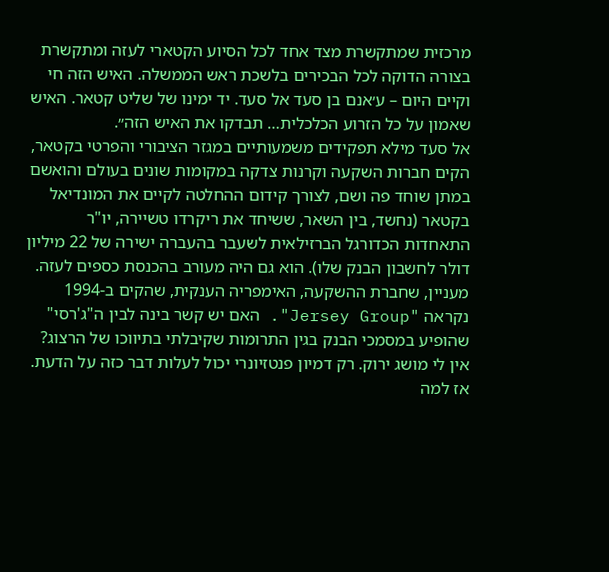מרכזית שמתקשרת מצד אחד לכל הסיוע הקטארי לעזה ומתקשרת בצורה הדוקה לכל הבכירים בלשכת ראש הממשלה. האיש הזה חי וקיים היום – ע׳אנם בן סעד אל סעד. יד ימינו של שליט קטאר. האיש שאמון על כל הזרוע הכלכלית… תבדקו את האיש הזה״.
אל סעד מילא תפקידים משמעותיים במגזר הציבורי והפרטי בקטאר, הקים חברות השקעה וקרנות צדקה במקומות שונים בעולם והואשם במתן שוחד פה ושם, לצורך קידום ההחלטה לקיים את המונדיאל בקטאר (נחשד, בין השאר, ששיחד את ריקרדו טשיירה, יו"ר התאחדות הכדורגל הברזילאית לשעבר בהעברה ישירה של 22 מיליון דולר לחשבון הבנק שלו). הוא גם היה מעורב בהכנסת כספים לעזה.
מעניין, שחברת ההשקעה, האימפריה הענקית, שהקים ב-1994 נקראה "Jersey Group". האם יש קשר בינה לבין ה"ג'רסי" שהופיע במסמכי הבנק בגין התרומות שקיבלתי בתיווכו של הרצוג? אין לי מושג ירוק. רק דמיון פנטזיונרי יכול לעלות דבר כזה על הדעת.
אז למה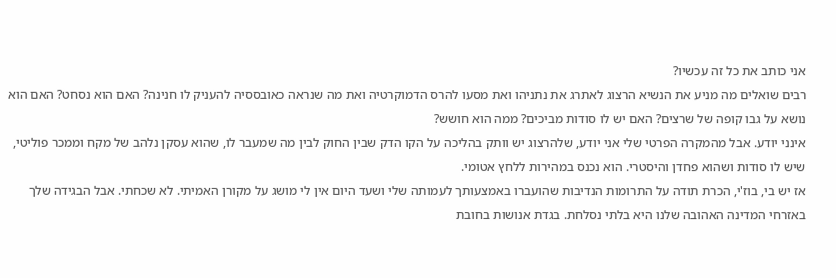אני כותב את כל זה עכשיו?
רבים שואלים מה מניע את הנשיא הרצוג לאתרג את נתניהו ואת מסעו להרס הדמוקרטיה ואת מה שנראה כאובססיה להעניק לו חנינה? האם הוא נסחט? האם הוא נושא על גבו קופה של שרצים? האם יש לו סודות מביכים? ממה הוא חושש?
אינני יודע. אבל מהמקרה הפרטי שלי אני יודע, שלהרצוג יש וותק בהליכה על הקו הדק שבין החוק לבין מה שמעבר לו, שהוא עסקן נלהב של מקח וממכר פוליטי, שיש לו סודות ושהוא פחדן והיסטרי. הוא נכנס במהירות ללחץ אטומי.
אז יש בי, בוז'י, הכרת תודה על התרומות הנדיבות שהועברו באמצעותך לעמותה שלי ושעד היום אין לי מושג על מקורן האמיתי. לא שכחתי. אבל הבגידה שלך באזרחי המדינה האהובה שלנו היא בלתי נסלחת. בגדת אנושות בחובת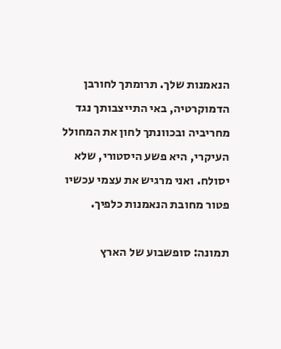הנאמנות שלך. תרומתך לחורבן הדמוקרטיה, באי התייצבותך נגד מחריביה ובכוונתך לחון את המחולל העיקרי, היא פשע היסטורי, שלא יסולח. ואני מרגיש את עצמי עכשיו פטור מחובת הנאמנות כלפיך.

תמונה: סופשבוע של הארץ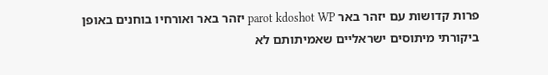פרות קדושות עם יזהר באר parot kdoshot WP יזהר באר ואורחיו בוחנים באופן ביקורתי מיתוסים ישראליים שאמיתותם לא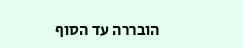הובררה עד הסוף